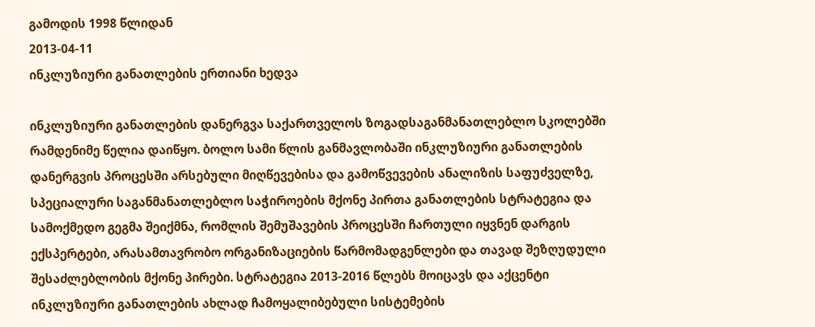გამოდის 1998 წლიდან
2013-04-11
ინკლუზიური განათლების ერთიანი ხედვა

ინკლუზიური განათლების დანერგვა საქართველოს ზოგადსაგანმანათლებლო სკოლებში რამდენიმე წელია დაიწყო. ბოლო სამი წლის განმავლობაში ინკლუზიური განათლების დანერგვის პროცესში არსებული მიღწევებისა და გამოწვევების ანალიზის საფუძველზე, სპეციალური საგანმანათლებლო საჭიროების მქონე პირთა განათლების სტრატეგია და სამოქმედო გეგმა შეიქმნა, რომლის შემუშავების პროცესში ჩართული იყვნენ დარგის ექსპერტები, არასამთავრობო ორგანიზაციების წარმომადგენლები და თავად შეზღუდული შესაძლებლობის მქონე პირები. სტრატეგია 2013-2016 წლებს მოიცავს და აქცენტი ინკლუზიური განათლების ახლად ჩამოყალიბებული სისტემების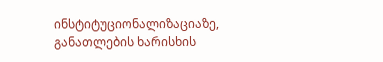ინსტიტუციონალიზაციაზე, განათლების ხარისხის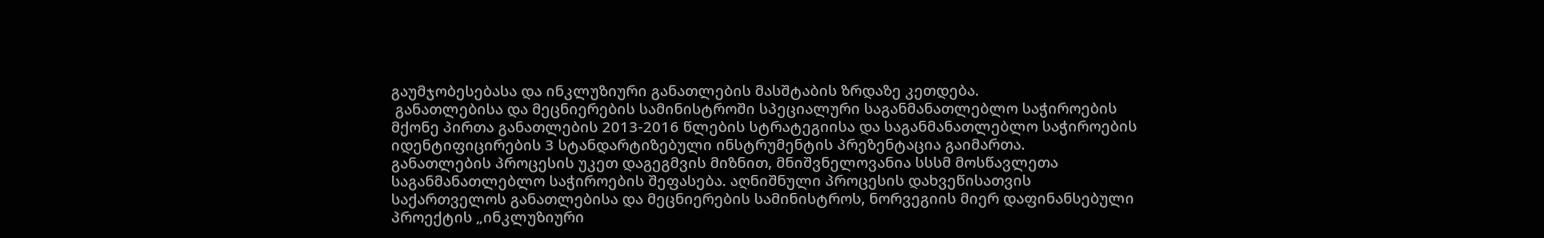გაუმჯობესებასა და ინკლუზიური განათლების მასშტაბის ზრდაზე კეთდება.
 განათლებისა და მეცნიერების სამინისტროში სპეციალური საგანმანათლებლო საჭიროების მქონე პირთა განათლების 2013-2016 წლების სტრატეგიისა და საგანმანათლებლო საჭიროების იდენტიფიცირების 3 სტანდარტიზებული ინსტრუმენტის პრეზენტაცია გაიმართა.
განათლების პროცესის უკეთ დაგეგმვის მიზნით, მნიშვნელოვანია სსსმ მოსწავლეთა საგანმანათლებლო საჭიროების შეფასება. აღნიშნული პროცესის დახვეწისათვის საქართველოს განათლებისა და მეცნიერების სამინისტროს, ნორვეგიის მიერ დაფინანსებული პროექტის „ინკლუზიური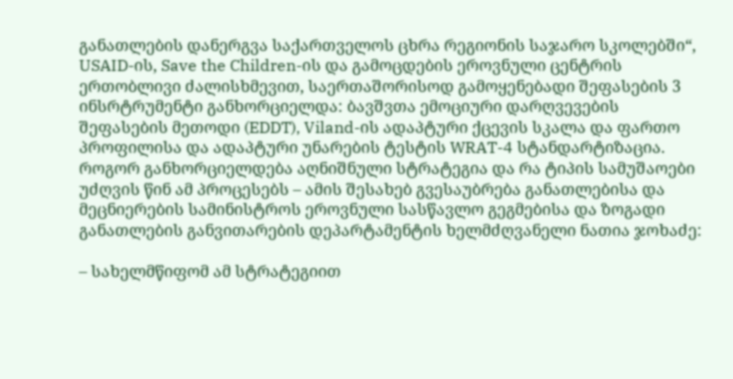განათლების დანერგვა საქართველოს ცხრა რეგიონის საჯარო სკოლებში“, USAID-ის, Save the Children-ის და გამოცდების ეროვნული ცენტრის ერთობლივი ძალისხმევით, საერთაშორისოდ გამოყენებადი შეფასების 3 ინსრტრუმენტი განხორციელდა: ბავშვთა ემოციური დარღვევების შეფასების მეთოდი (EDDT), Viland-ის ადაპტური ქცევის სკალა და ფართო პროფილისა და ადაპტური უნარების ტესტის WRAT-4 სტანდარტიზაცია.
როგორ განხორციელდება აღნიშნული სტრატეგია და რა ტიპის სამუშაოები უძღვის წინ ამ პროცესებს – ამის შესახებ გვესაუბრება განათლებისა და მეცნიერების სამინისტროს ეროვნული სასწავლო გეგმებისა და ზოგადი განათლების განვითარების დეპარტამენტის ხელმძღვანელი ნათია ჯოხაძე:

– სახელმწიფომ ამ სტრატეგიით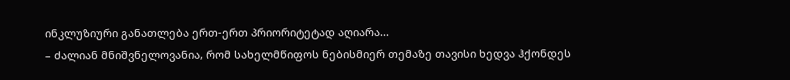ინკლუზიური განათლება ერთ-ერთ პრიორიტეტად აღიარა...
– ძალიან მნიშვნელოვანია, რომ სახელმწიფოს ნებისმიერ თემაზე თავისი ხედვა ჰქონდეს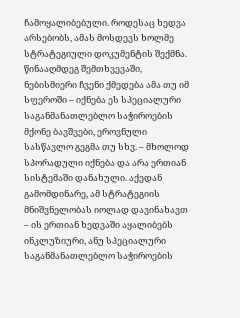ჩამოყალიბებული. როდესაც ხედვა არსებობს, ამას მოსდევს ხოლმე სტრატეგიული დოკუმენტის შექმნა. წინააღმდეგ შემთხვევაში, ნებისმიერი ჩვენი ქმედება ამა თუ იმ სფეროში – იქნება ეს სპეციალური საგანმანათლებლო საჭიროების მქონე ბავშვები, ეროვნული სასწავლო გეგმა თუ სხვ. – მხოლოდ სპორადული იქნება და არა ერთიან სისტემაში დანახული. აქედან გამომდინარე, ამ სტრატეგიის მნიშვნელობას იოლად დავინახავთ – ის ერთიან ხედვაში აყალიბებს ინკლუზიური, ანუ სპეციალური საგანმანათლებლო საჭიროების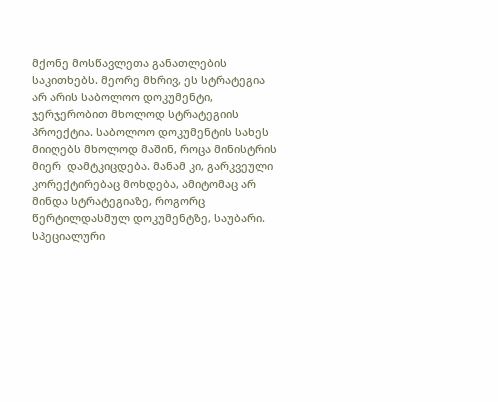მქონე მოსწავლეთა განათლების საკითხებს. მეორე მხრივ, ეს სტრატეგია არ არის საბოლოო დოკუმენტი, ჯერჯერობით მხოლოდ სტრატეგიის პროექტია. საბოლოო დოკუმენტის სახეს მიიღებს მხოლოდ მაშინ, როცა მინისტრის მიერ  დამტკიცდება. მანამ კი, გარკვეული კორექტირებაც მოხდება, ამიტომაც არ მინდა სტრატეგიაზე, როგორც წერტილდასმულ დოკუმენტზე, საუბარი.
სპეციალური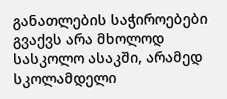განათლების საჭიროებები გვაქვს არა მხოლოდ სასკოლო ასაკში, არამედ სკოლამდელი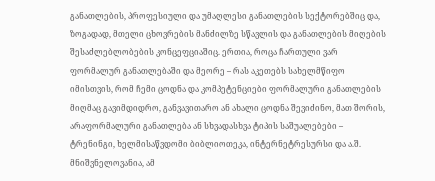განათლების, პროფესიული და უმაღლესი განათლების სექტორებშიც და, ზოგადად, მთელი ცხოვრების მანძილზე სწავლის და განათლების მიღების შესაძლებლობების კონცეფციაშიც. ერთია, როცა ჩართული ვარ ფორმალურ განათლებაში და მეორე – რას აკეთებს სახელმწიფო იმისთვის, რომ ჩემი ცოდნა და კომპეტენციები ფორმალური განათლების მიღმაც გავიმდიდრო, განვავითარო ან ახალი ცოდნა შევიძინო, მათ შორის, არაფორმალური განათლება ან სხვადასხვა ტიპის საშუალებები – ტრენინგი, ხელმისაწვდომი ბიბლიოთეკა, ინტერნეტრესურსი და ა.შ. მნიშვნელოვანია, ამ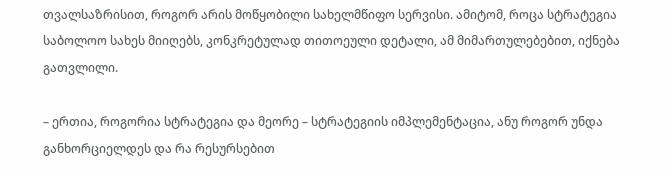თვალსაზრისით, როგორ არის მოწყობილი სახელმწიფო სერვისი. ამიტომ, როცა სტრატეგია საბოლოო სახეს მიიღებს, კონკრეტულად თითოეული დეტალი, ამ მიმართულებებით, იქნება გათვლილი.

– ერთია, როგორია სტრატეგია და მეორე – სტრატეგიის იმპლემენტაცია, ანუ როგორ უნდა განხორციელდეს და რა რესურსებით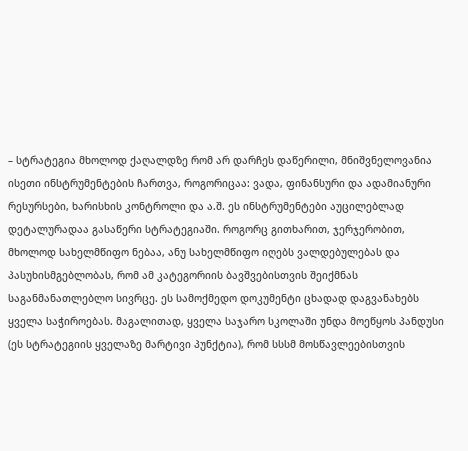– სტრატეგია მხოლოდ ქაღალდზე რომ არ დარჩეს დაწერილი, მნიშვნელოვანია ისეთი ინსტრუმენტების ჩართვა, როგორიცაა: ვადა, ფინანსური და ადამიანური რესურსები, ხარისხის კონტროლი და ა.შ. ეს ინსტრუმენტები აუცილებლად დეტალურადაა გასაწერი სტრატეგიაში. როგორც გითხარით, ჯერჯერობით, მხოლოდ სახელმწიფო ნებაა, ანუ სახელმწიფო იღებს ვალდებულებას და პასუხისმგებლობას, რომ ამ კატეგორიის ბავშვებისთვის შეიქმნას საგანმანათლებლო სივრცე. ეს სამოქმედო დოკუმენტი ცხადად დაგვანახებს ყველა საჭიროებას. მაგალითად, ყველა საჯარო სკოლაში უნდა მოეწყოს პანდუსი (ეს სტრატეგიის ყველაზე მარტივი პუნქტია), რომ სსსმ მოსწავლეებისთვის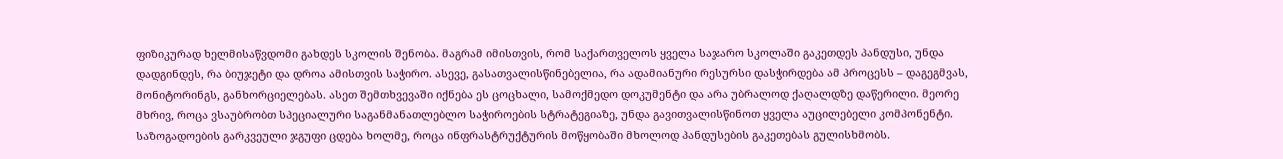ფიზიკურად ხელმისაწვდომი გახდეს სკოლის შენობა. მაგრამ იმისთვის, რომ საქართველოს ყველა საჯარო სკოლაში გაკეთდეს პანდუსი, უნდა დადგინდეს, რა ბიუჯეტი და დროა ამისთვის საჭირო. ასევე, გასათვალისწინებელია, რა ადამიანური რესურსი დასჭირდება ამ პროცესს – დაგეგმვას, მონიტორინგს, განხორციელებას. ასეთ შემთხვევაში იქნება ეს ცოცხალი, სამოქმედო დოკუმენტი და არა უბრალოდ ქაღალდზე დაწერილი. მეორე მხრივ, როცა ვსაუბრობთ სპეციალური საგანმანათლებლო საჭიროების სტრატეგიაზე, უნდა გავითვალისწინოთ ყველა აუცილებელი კომპონენტი. საზოგადოების გარკვეული ჯგუფი ცდება ხოლმე, როცა ინფრასტრუქტურის მოწყობაში მხოლოდ პანდუსების გაკეთებას გულისხმობს.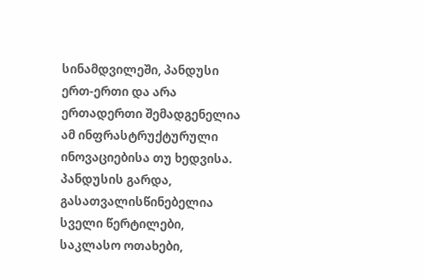სინამდვილეში, პანდუსი ერთ-ერთი და არა ერთადერთი შემადგენელია ამ ინფრასტრუქტურული ინოვაციებისა თუ ხედვისა. პანდუსის გარდა, გასათვალისწინებელია სველი წერტილები, საკლასო ოთახები,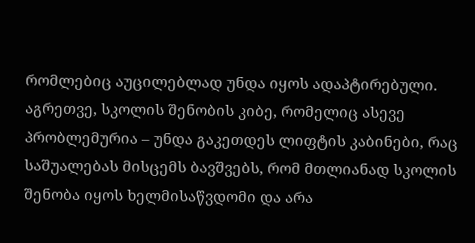რომლებიც აუცილებლად უნდა იყოს ადაპტირებული. აგრეთვე, სკოლის შენობის კიბე, რომელიც ასევე პრობლემურია – უნდა გაკეთდეს ლიფტის კაბინები, რაც საშუალებას მისცემს ბავშვებს, რომ მთლიანად სკოლის შენობა იყოს ხელმისაწვდომი და არა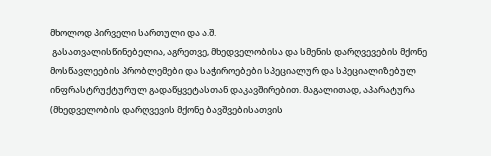მხოლოდ პირველი სართული და ა.შ.
 გასათვალისწინებელია, აგრეთვე, მხედველობისა და სმენის დარღვევების მქონე მოსწავლეების პრობლემები და საჭიროებები სპეციალურ და სპეციალიზებულ ინფრასტრუქტურულ გადაწყვეტასთან დაკავშირებით. მაგალითად, აპარატურა (მხედველობის დარღვევის მქონე ბავშვებისათვის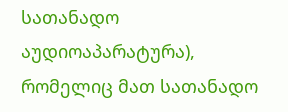სათანადო აუდიოაპარატურა), რომელიც მათ სათანადო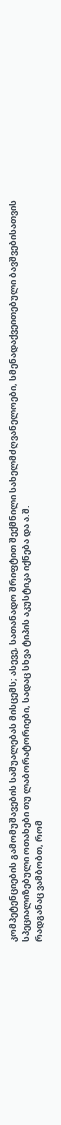კომპეტენციების გამომუშავების საშუალებას მისცემს; ასევე, სათანადო შრიფტით შექმნილი სახელმძღვანელოები, სმენადაქვეითებული ბავშვებისათვის სპეციალიზებული ოთახები თუ ლაბორატორიები, სადაც სხვა ტიპის აკუსტიკა იქნება და ა.შ.
რადგანაც ვამბობთ, რომ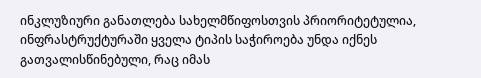ინკლუზიური განათლება სახელმწიფოსთვის პრიორიტეტულია, ინფრასტრუქტურაში ყველა ტიპის საჭიროება უნდა იქნეს გათვალისწინებული, რაც იმას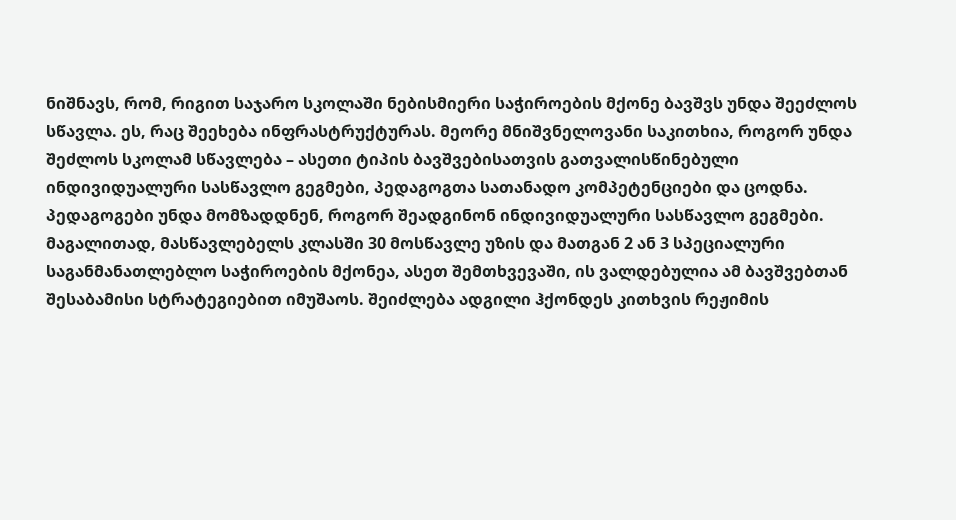ნიშნავს, რომ, რიგით საჯარო სკოლაში ნებისმიერი საჭიროების მქონე ბავშვს უნდა შეეძლოს სწავლა. ეს, რაც შეეხება ინფრასტრუქტურას. მეორე მნიშვნელოვანი საკითხია, როგორ უნდა შეძლოს სკოლამ სწავლება – ასეთი ტიპის ბავშვებისათვის გათვალისწინებული ინდივიდუალური სასწავლო გეგმები, პედაგოგთა სათანადო კომპეტენციები და ცოდნა. პედაგოგები უნდა მომზადდნენ, როგორ შეადგინონ ინდივიდუალური სასწავლო გეგმები. მაგალითად, მასწავლებელს კლასში 30 მოსწავლე უზის და მათგან 2 ან 3 სპეციალური საგანმანათლებლო საჭიროების მქონეა, ასეთ შემთხვევაში, ის ვალდებულია ამ ბავშვებთან შესაბამისი სტრატეგიებით იმუშაოს. შეიძლება ადგილი ჰქონდეს კითხვის რეჟიმის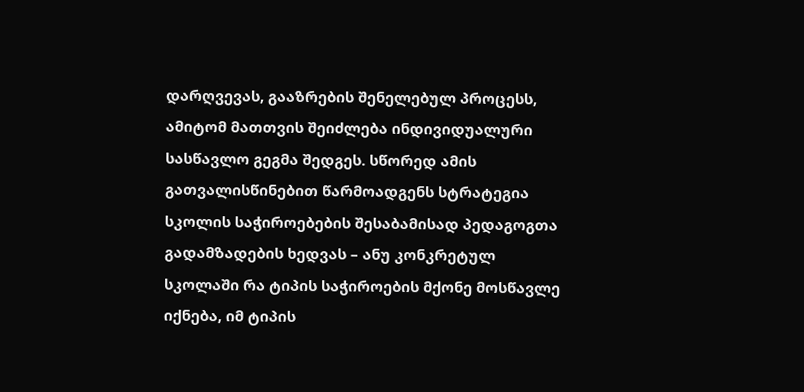დარღვევას, გააზრების შენელებულ პროცესს, ამიტომ მათთვის შეიძლება ინდივიდუალური სასწავლო გეგმა შედგეს. სწორედ ამის გათვალისწინებით წარმოადგენს სტრატეგია სკოლის საჭიროებების შესაბამისად პედაგოგთა გადამზადების ხედვას – ანუ კონკრეტულ სკოლაში რა ტიპის საჭიროების მქონე მოსწავლე იქნება, იმ ტიპის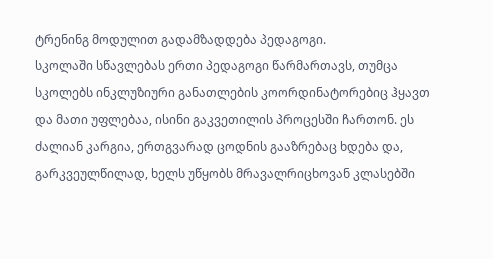ტრენინგ მოდულით გადამზადდება პედაგოგი.
სკოლაში სწავლებას ერთი პედაგოგი წარმართავს, თუმცა სკოლებს ინკლუზიური განათლების კოორდინატორებიც ჰყავთ და მათი უფლებაა, ისინი გაკვეთილის პროცესში ჩართონ. ეს ძალიან კარგია, ერთგვარად ცოდნის გააზრებაც ხდება და, გარკვეულწილად, ხელს უწყობს მრავალრიცხოვან კლასებში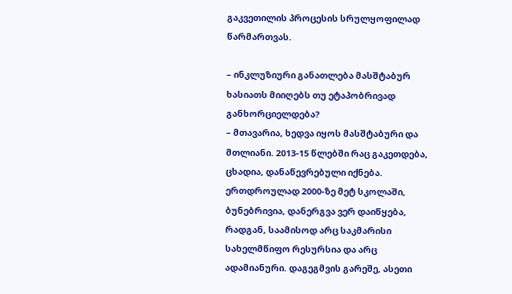გაკვეთილის პროცესის სრულყოფილად წარმართვას.

– ინკლუზიური განათლება მასშტაბურ ხასიათს მიიღებს თუ ეტაპობრივად განხორციელდება?
– მთავარია, ხედვა იყოს მასშტაბური და მთლიანი. 2013-15 წლებში რაც გაკეთდება, ცხადია, დანაწევრებული იქნება. ერთდროულად 2000-ზე მეტ სკოლაში, ბუნებრივია, დანერგვა ვერ დაიწყება, რადგან, საამისოდ არც საკმარისი სახელმწიფო რესურსია და არც ადამიანური. დაგეგმვის გარეშე, ასეთი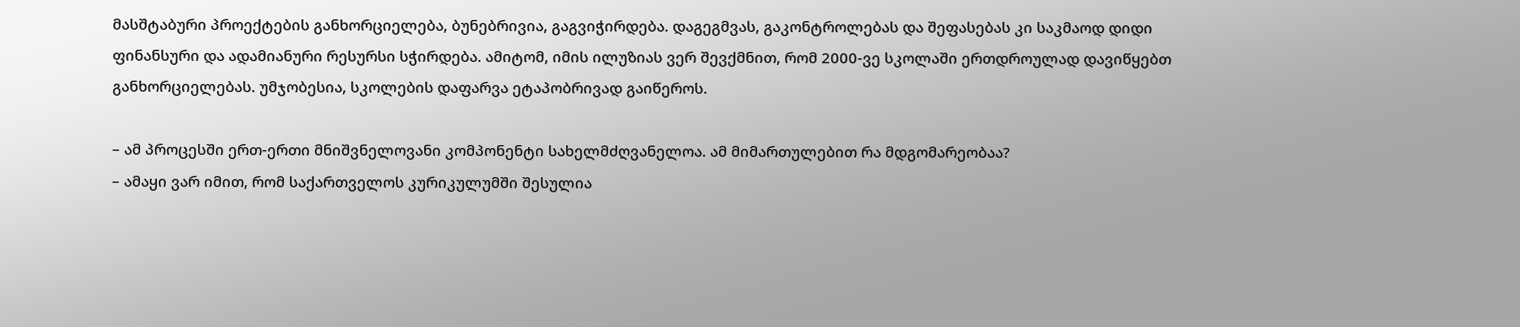მასშტაბური პროექტების განხორციელება, ბუნებრივია, გაგვიჭირდება. დაგეგმვას, გაკონტროლებას და შეფასებას კი საკმაოდ დიდი ფინანსური და ადამიანური რესურსი სჭირდება. ამიტომ, იმის ილუზიას ვერ შევქმნით, რომ 2000-ვე სკოლაში ერთდროულად დავიწყებთ განხორციელებას. უმჯობესია, სკოლების დაფარვა ეტაპობრივად გაიწეროს.

– ამ პროცესში ერთ-ერთი მნიშვნელოვანი კომპონენტი სახელმძღვანელოა. ამ მიმართულებით რა მდგომარეობაა?
– ამაყი ვარ იმით, რომ საქართველოს კურიკულუმში შესულია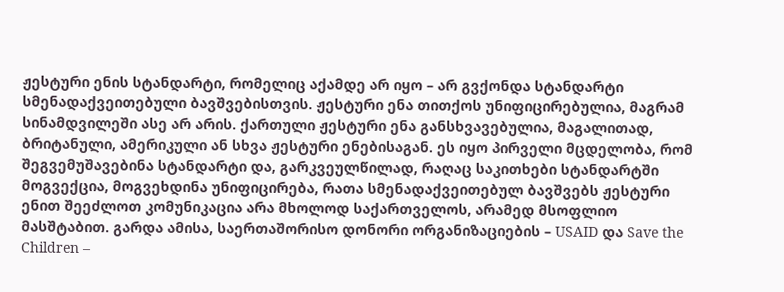ჟესტური ენის სტანდარტი, რომელიც აქამდე არ იყო – არ გვქონდა სტანდარტი სმენადაქვეითებული ბავშვებისთვის. ჟესტური ენა თითქოს უნიფიცირებულია, მაგრამ სინამდვილეში ასე არ არის. ქართული ჟესტური ენა განსხვავებულია, მაგალითად, ბრიტანული, ამერიკული ან სხვა ჟესტური ენებისაგან. ეს იყო პირველი მცდელობა, რომ შეგვემუშავებინა სტანდარტი და, გარკვეულწილად, რაღაც საკითხები სტანდარტში მოგვექცია, მოგვეხდინა უნიფიცირება, რათა სმენადაქვეითებულ ბავშვებს ჟესტური ენით შეეძლოთ კომუნიკაცია არა მხოლოდ საქართველოს, არამედ მსოფლიო მასშტაბით. გარდა ამისა, საერთაშორისო დონორი ორგანიზაციების – USAID და Save the Children –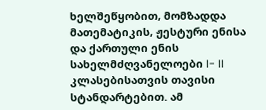ხელშეწყობით, მომზადდა მათემატიკის, ჟესტური ენისა და ქართული ენის სახელმძღვანელოები I- II კლასებისათვის თავისი სტანდარტებით. ამ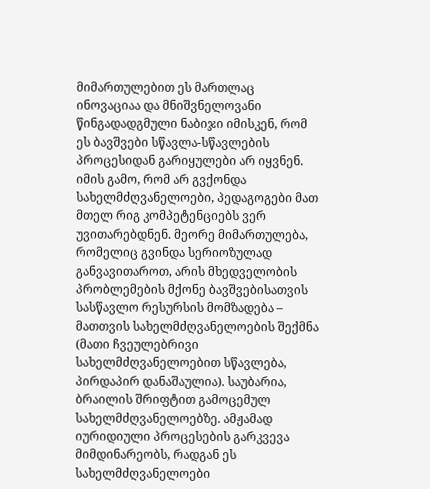მიმართულებით ეს მართლაც ინოვაციაა და მნიშვნელოვანი წინგადადგმული ნაბიჯი იმისკენ, რომ ეს ბავშვები სწავლა-სწავლების პროცესიდან გარიყულები არ იყვნენ. იმის გამო, რომ არ გვქონდა სახელმძღვანელოები, პედაგოგები მათ მთელ რიგ კომპეტენციებს ვერ უვითარებდნენ. მეორე მიმართულება, რომელიც გვინდა სერიოზულად განვავითაროთ, არის მხედველობის პრობლემების მქონე ბავშვებისათვის სასწავლო რესურსის მომზადება – მათთვის სახელმძღვანელოების შექმნა (მათი ჩვეულებრივი სახელმძღვანელოებით სწავლება, პირდაპირ დანაშაულია). საუბარია, ბრაილის შრიფტით გამოცემულ სახელმძღვანელოებზე. ამჟამად იურიდიული პროცესების გარკვევა მიმდინარეობს, რადგან ეს სახელმძღვანელოები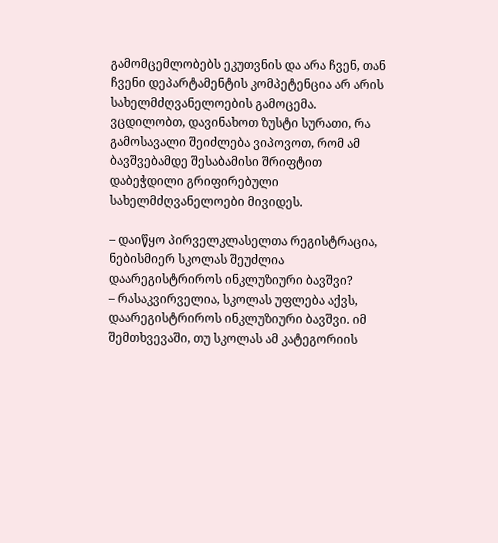გამომცემლობებს ეკუთვნის და არა ჩვენ, თან ჩვენი დეპარტამენტის კომპეტენცია არ არის სახელმძღვანელოების გამოცემა. ვცდილობთ, დავინახოთ ზუსტი სურათი, რა გამოსავალი შეიძლება ვიპოვოთ, რომ ამ ბავშვებამდე შესაბამისი შრიფტით დაბეჭდილი გრიფირებული სახელმძღვანელოები მივიდეს.

– დაიწყო პირველკლასელთა რეგისტრაცია, ნებისმიერ სკოლას შეუძლია დაარეგისტრიროს ინკლუზიური ბავშვი?
– რასაკვირველია, სკოლას უფლება აქვს, დაარეგისტრიროს ინკლუზიური ბავშვი. იმ შემთხვევაში, თუ სკოლას ამ კატეგორიის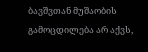ბავშვთან მუშაობის გამოცდილება არ აქვს,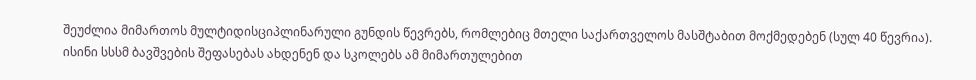შეუძლია მიმართოს მულტიდისციპლინარული გუნდის წევრებს, რომლებიც მთელი საქართველოს მასშტაბით მოქმედებენ (სულ 40 წევრია). ისინი სსსმ ბავშვების შეფასებას ახდენენ და სკოლებს ამ მიმართულებით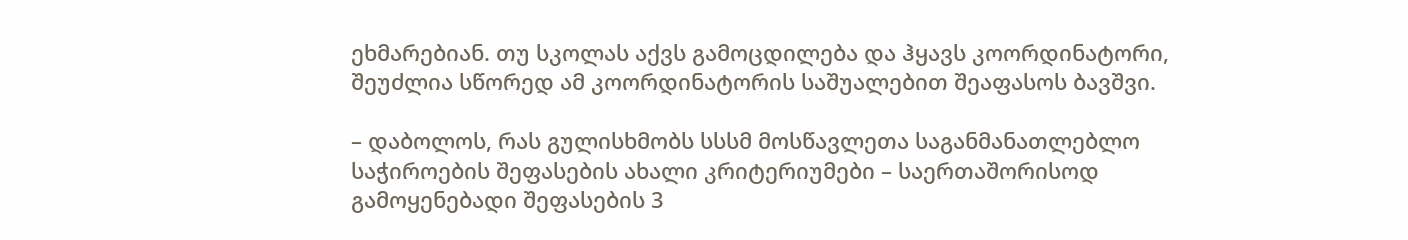ეხმარებიან. თუ სკოლას აქვს გამოცდილება და ჰყავს კოორდინატორი, შეუძლია სწორედ ამ კოორდინატორის საშუალებით შეაფასოს ბავშვი.

– დაბოლოს, რას გულისხმობს სსსმ მოსწავლეთა საგანმანათლებლო საჭიროების შეფასების ახალი კრიტერიუმები – საერთაშორისოდ გამოყენებადი შეფასების 3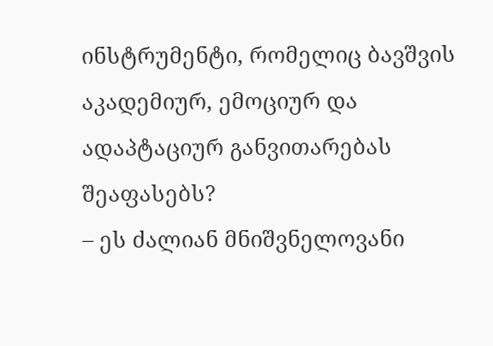ინსტრუმენტი, რომელიც ბავშვის აკადემიურ, ემოციურ და ადაპტაციურ განვითარებას შეაფასებს?
– ეს ძალიან მნიშვნელოვანი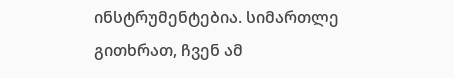ინსტრუმენტებია. სიმართლე გითხრათ, ჩვენ ამ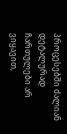პროცესებში ძალიან დეტალურად ჩართულები არ ვიყავით,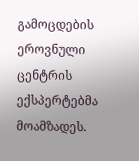გამოცდების ეროვნული ცენტრის ექსპერტებმა მოამზადეს.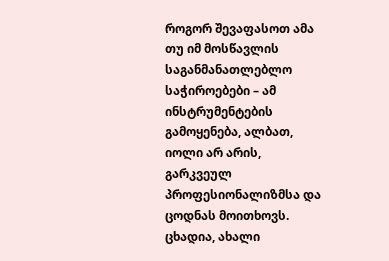როგორ შევაფასოთ ამა თუ იმ მოსწავლის საგანმანათლებლო საჭიროებები – ამ ინსტრუმენტების გამოყენება, ალბათ, იოლი არ არის, გარკვეულ პროფესიონალიზმსა და ცოდნას მოითხოვს. ცხადია, ახალი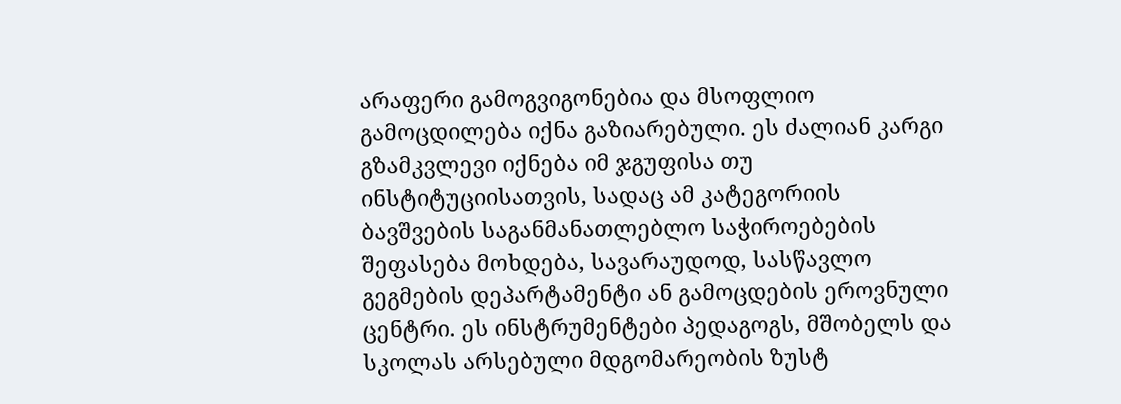არაფერი გამოგვიგონებია და მსოფლიო გამოცდილება იქნა გაზიარებული. ეს ძალიან კარგი გზამკვლევი იქნება იმ ჯგუფისა თუ ინსტიტუციისათვის, სადაც ამ კატეგორიის ბავშვების საგანმანათლებლო საჭიროებების შეფასება მოხდება, სავარაუდოდ, სასწავლო გეგმების დეპარტამენტი ან გამოცდების ეროვნული ცენტრი. ეს ინსტრუმენტები პედაგოგს, მშობელს და სკოლას არსებული მდგომარეობის ზუსტ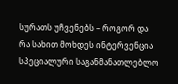სურათს უჩვენებს – როგორ და რა სახით მოხდეს ინტერვენცია სპეციალური საგანმანათლებლო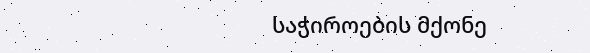საჭიროების მქონე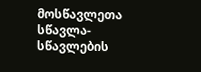მოსწავლეთა სწავლა-სწავლების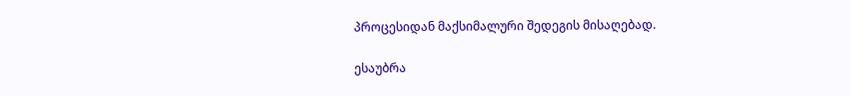პროცესიდან მაქსიმალური შედეგის მისაღებად.

ესაუბრა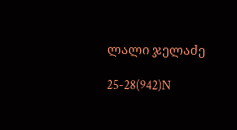ლალი ჯელაძე

25-28(942)N